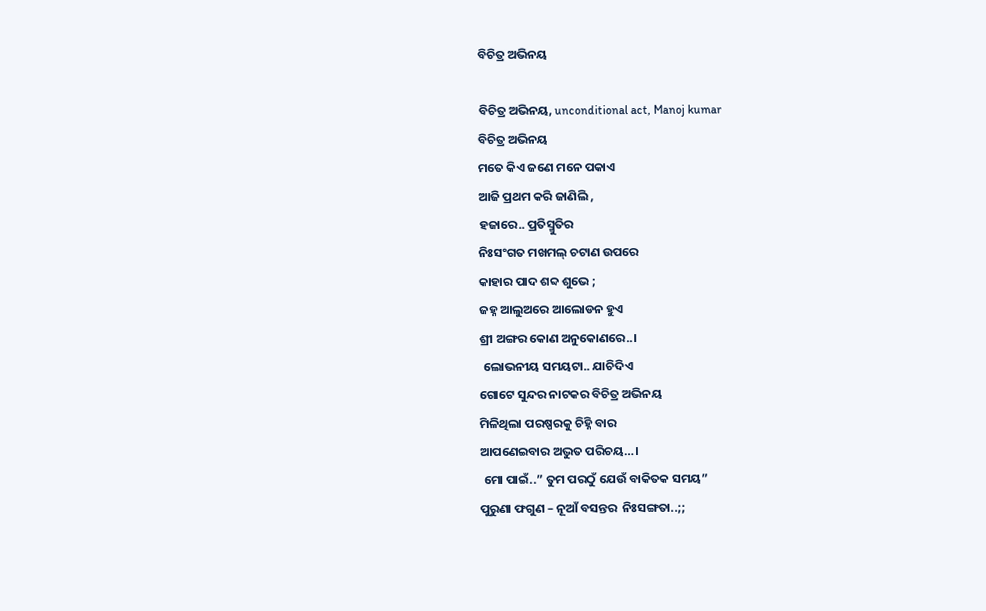ବିଚିତ୍ର ଅଭିନୟ

ବିଚିତ୍ର ଅଭିନୟ, unconditional act, Manoj kumar
ବିଚିତ୍ର ଅଭିନୟ
ମତେ କିଏ ଜଣେ ମନେ ପକାଏ
ଆଜି ପ୍ରଥମ କରି ଜାଣିଲି ,
ହଜାରେ.. ପ୍ରତିସ୍ମୁତିର
ନିଃସଂଗତ ମଖମଲ୍ ଚଟାଣ ଉପରେ
କାହାର ପାଦ ଶବ୍ଦ ଶୁଭେ ;
ଜହ୍ନ ଆଲୁଅରେ ଆଲୋଡନ ହୁଏ
ଶ୍ରୀ ଅଙ୍ଗର କୋଣ ଅନୁକୋଣରେ..।
 ଲୋଭନୀୟ ସମୟଟା.. ଯାଚିଦିଏ
ଗୋଟେ ସୁନ୍ଦର ନାଟକର ବିଚିତ୍ର ଅଭିନୟ
ମିଳିଥିଲା ପରଷ୍ପରକୁ ଚିହ୍ନି ବାର
ଆପଣେଇବାର ଅଦ୍ଭୁତ ପରିଚୟ…।
 ମୋ ପାଇଁ..” ତୁମ ପରଠୁଁ ଯେଉଁ ବାକିତକ ସମୟ”
ପୁରୁଣା ଫଗୁଣ – ନୂଆଁ ବସନ୍ତର  ନିଃସଙ୍ଗତା..;;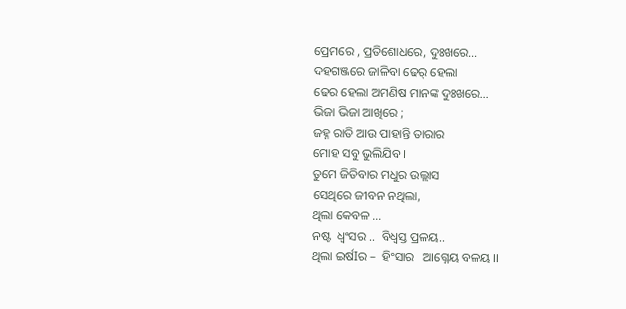ପ୍ରେମରେ , ପ୍ରତିଶୋଧରେ, ଦୁଃଖରେ…
ଦହଗଞ୍ଜରେ ଜାଳିବା ଢେର୍ ହେଲା
ଢେର ହେଲା ଅମଣିଷ ମାନଙ୍କ ଦୁଃଖରେ…
ଭିଜା ଭିଜା ଆଖିରେ ;
ଜହ୍ନ ରାତି ଆଉ ପାହାନ୍ତି ତାରାର
ମୋହ ସବୁ ଭୁଲିଯିବ ।
ତୁମେ ଜିତିବାର ମଧୁର ଉଲ୍ଲାସ
ସେଥିରେ ଜୀବନ ନଥିଲା,
ଥିଲା କେବଳ …
ନଷ୍ଟ  ଧ୍ବଂସର ..  ବିଧ୍ବସ୍ତ ପ୍ରଳୟ..
ଥିଲା ଇର୍ଷIର –  ହିଂସାର   ଆଗ୍ନେୟ ବଳୟ ।।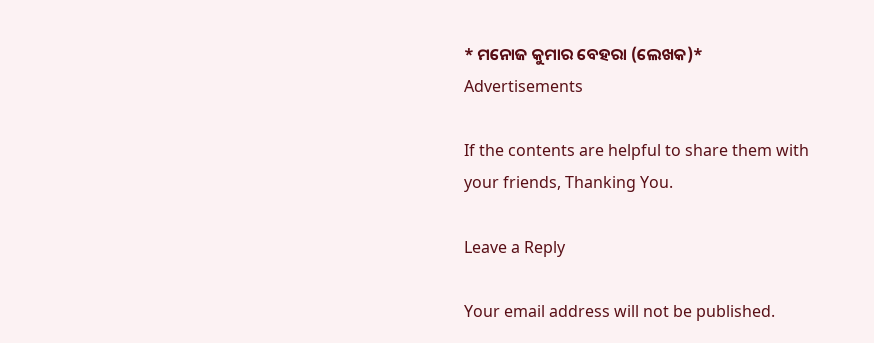* ମନୋଜ କୁମାର ବେହରା (ଲେଖକ)*
Advertisements

If the contents are helpful to share them with your friends, Thanking You.

Leave a Reply

Your email address will not be published.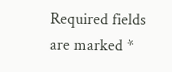Required fields are marked *